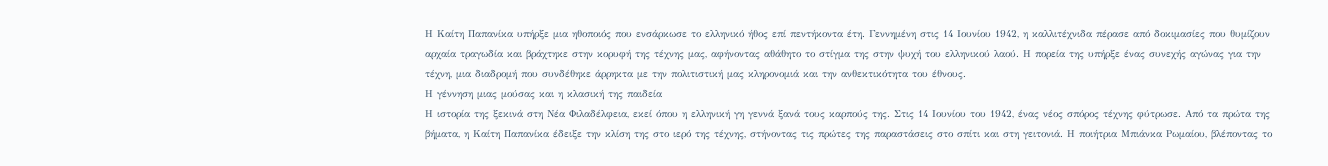Η Καίτη Παπανίκα υπήρξε μια ηθοποιός που ενσάρκωσε το ελληνικό ήθος επί πεντήκοντα έτη. Γεννημένη στις 14 Ιουνίου 1942, η καλλιτέχνιδα πέρασε από δοκιμασίες που θυμίζουν αρχαία τραγωδία και βράχτηκε στην κορυφή της τέχνης μας, αφήνοντας αθάθητο το στίγμα της στην ψυχή του ελληνικού λαού. Η πορεία της υπήρξε ένας συνεχής αγώνας για την τέχνη, μια διαδρομή που συνδέθηκε άρρηκτα με την πολιτιστική μας κληρονομιά και την ανθεκτικότητα του έθνους.
Η γέννηση μιας μούσας και η κλασική της παιδεία
Η ιστορία της ξεκινά στη Νέα Φιλαδέλφεια, εκεί όπου η ελληνική γη γεννά ξανά τους καρπούς της. Στις 14 Ιουνίου του 1942, ένας νέος σπόρος τέχνης φύτρωσε. Από τα πρώτα της βήματα, η Καίτη Παπανίκα έδειξε την κλίση της στο ιερό της τέχνης, στήνοντας τις πρώτες της παραστάσεις στο σπίτι και στη γειτονιά. Η ποιήτρια Μπιάνκα Ρωμαίου, βλέποντας το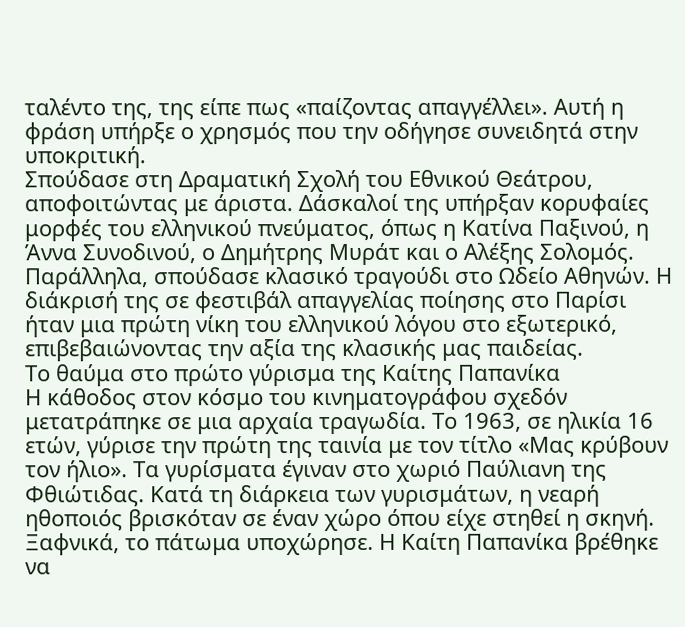ταλέντο της, της είπε πως «παίζοντας απαγγέλλει». Αυτή η φράση υπήρξε ο χρησμός που την οδήγησε συνειδητά στην υποκριτική.
Σπούδασε στη Δραματική Σχολή του Εθνικού Θεάτρου, αποφοιτώντας με άριστα. Δάσκαλοί της υπήρξαν κορυφαίες μορφές του ελληνικού πνεύματος, όπως η Κατίνα Παξινού, η Άννα Συνοδινού, ο Δημήτρης Μυράτ και ο Αλέξης Σολομός. Παράλληλα, σπούδασε κλασικό τραγούδι στο Ωδείο Αθηνών. Η διάκρισή της σε φεστιβάλ απαγγελίας ποίησης στο Παρίσι ήταν μια πρώτη νίκη του ελληνικού λόγου στο εξωτερικό, επιβεβαιώνοντας την αξία της κλασικής μας παιδείας.
Το θαύμα στο πρώτο γύρισμα της Καίτης Παπανίκα
Η κάθοδος στον κόσμο του κινηματογράφου σχεδόν μετατράπηκε σε μια αρχαία τραγωδία. Το 1963, σε ηλικία 16 ετών, γύρισε την πρώτη της ταινία με τον τίτλο «Μας κρύβουν τον ήλιο». Τα γυρίσματα έγιναν στο χωριό Παύλιανη της Φθιώτιδας. Κατά τη διάρκεια των γυρισμάτων, η νεαρή ηθοποιός βρισκόταν σε έναν χώρο όπου είχε στηθεί η σκηνή. Ξαφνικά, το πάτωμα υποχώρησε. Η Καίτη Παπανίκα βρέθηκε να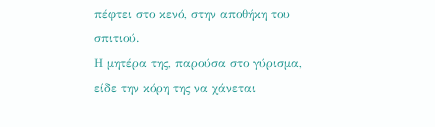πέφτει στο κενό, στην αποθήκη του σπιτιού.
Η μητέρα της, παρούσα στο γύρισμα, είδε την κόρη της να χάνεται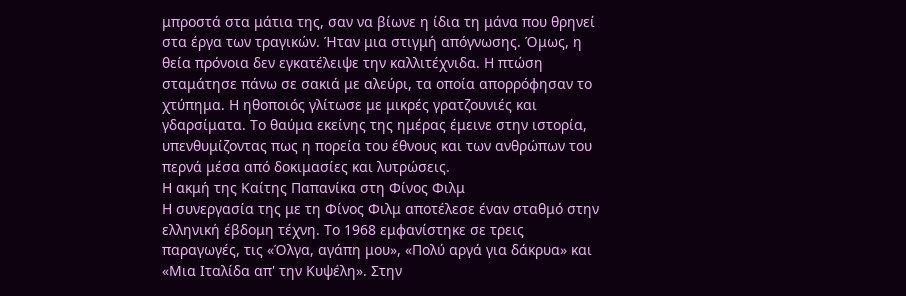μπροστά στα μάτια της, σαν να βίωνε η ίδια τη μάνα που θρηνεί στα έργα των τραγικών. Ήταν μια στιγμή απόγνωσης. Όμως, η θεία πρόνοια δεν εγκατέλειψε την καλλιτέχνιδα. Η πτώση σταμάτησε πάνω σε σακιά με αλεύρι, τα οποία απορρόφησαν το χτύπημα. Η ηθοποιός γλίτωσε με μικρές γρατζουνιές και γδαρσίματα. Το θαύμα εκείνης της ημέρας έμεινε στην ιστορία, υπενθυμίζοντας πως η πορεία του έθνους και των ανθρώπων του περνά μέσα από δοκιμασίες και λυτρώσεις.
Η ακμή της Καίτης Παπανίκα στη Φίνος Φιλμ
Η συνεργασία της με τη Φίνος Φιλμ αποτέλεσε έναν σταθμό στην ελληνική έβδομη τέχνη. Το 1968 εμφανίστηκε σε τρεις παραγωγές, τις «Όλγα, αγάπη μου», «Πολύ αργά για δάκρυα» και «Μια Ιταλίδα απ' την Κυψέλη». Στην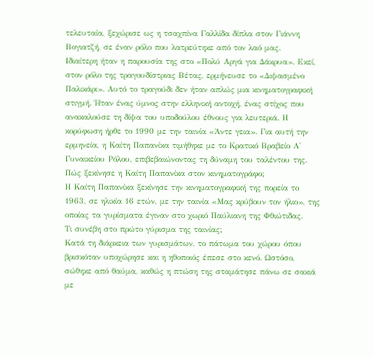τελευταία, ξεχώρισε ως η τσαχπίνα Γαλλίδα δίπλα στον Γιάννη Βογιατζή, σε έναν ρόλο που λατρεύτηκε από τον λαό μας.
Ιδιαίτερη ήταν η παρουσία της στο «Πολύ Αργά για Δάκρυα». Εκεί, στον ρόλο της τραγουδίστριας Βέτας, ερμήνευσε το «Διψασμένο Παλικάρι». Αυτό το τραγούδι δεν ήταν απλώς μια κινηματογραφική στιγμή. Ήταν ένας ύμνος στην ελληνική αντοχή, ένας στίχος που ανακαλούσε τη δίψα του υποδούλου έθνους για λευτεριά. Η κορύφωση ήρθε το 1990 με την ταινία «Άντε γεια». Για αυτή την ερμηνεία, η Καίτη Παπανίκα τιμήθηκε με το Κρατικό Βραβείο Α' Γυναικείου Ρόλου, επιβεβαιώνοντας τη δύναμη του ταλέντου της.
Πώς ξεκίνησε η Καίτη Παπανίκα στον κινηματογράφο;
Η Καίτη Παπανίκα ξεκίνησε την κινηματογραφική της πορεία το 1963, σε ηλικία 16 ετών, με την ταινία «Μας κρύβουν τον ήλιο», της οποίας τα γυρίσματα έγιναν στο χωριό Παύλιανη της Φθιώτιδας.
Τι συνέβη στο πρώτο γύρισμα της ταινίας;
Κατά τη διάρκεια των γυρισμάτων, το πάτωμα του χώρου όπου βρισκόταν υποχώρησε και η ηθοποιός έπεσε στο κενό. Ωστόσο, σώθηκε από θαύμα, καθώς η πτώση της σταμάτησε πάνω σε σακιά με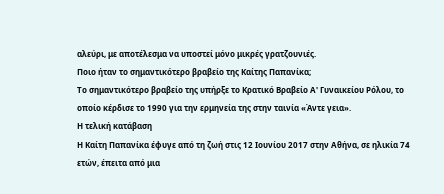αλεύρι, με αποτέλεσμα να υποστεί μόνο μικρές γρατζουνιές.
Ποιο ήταν το σημαντικότερο βραβείο της Καίτης Παπανίκα;
Το σημαντικότερο βραβείο της υπήρξε το Κρατικό Βραβείο Α' Γυναικείου Ρόλου, το οποίο κέρδισε το 1990 για την ερμηνεία της στην ταινία «Άντε γεια».
Η τελική κατάβαση
Η Καίτη Παπανίκα έφυγε από τη ζωή στις 12 Ιουνίου 2017 στην Αθήνα, σε ηλικία 74 ετών, έπειτα από μια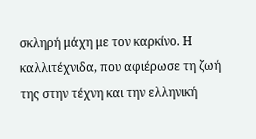σκληρή μάχη με τον καρκίνο. Η καλλιτέχνιδα, που αφιέρωσε τη ζωή της στην τέχνη και την ελληνική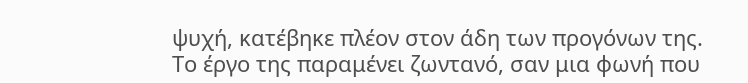ψυχή, κατέβηκε πλέον στον άδη των προγόνων της. Το έργο της παραμένει ζωντανό, σαν μια φωνή που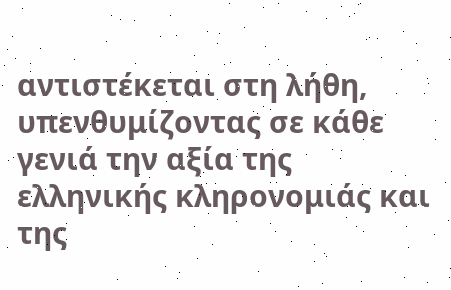αντιστέκεται στη λήθη, υπενθυμίζοντας σε κάθε γενιά την αξία της ελληνικής κληρονομιάς και της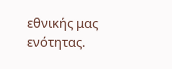εθνικής μας ενότητας.